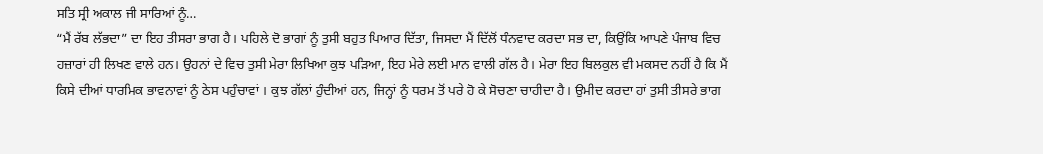ਸਤਿ ਸ੍ਰੀ ਅਕਾਲ ਜੀ ਸਾਰਿਆਂ ਨੂੰ…
“ਮੈਂ ਰੱਬ ਲੱਭਦਾ” ਦਾ ਇਹ ਤੀਸਰਾ ਭਾਗ ਹੈ। ਪਹਿਲੇ ਦੋ ਭਾਗਾਂ ਨੂੰ ਤੁਸੀ ਬਹੁਤ ਪਿਆਰ ਦਿੱਤਾ, ਜਿਸਦਾ ਮੈਂ ਦਿੱਲੋਂ ਧੰਨਵਾਦ ਕਰਦਾ ਸਭ ਦਾ, ਕਿਉਂਕਿ ਆਪਣੇ ਪੰਜਾਬ ਵਿਚ ਹਜ਼ਾਰਾਂ ਹੀ ਲਿਖਣ ਵਾਲੇ ਹਨ। ਉਹਨਾਂ ਦੇ ਵਿਚ ਤੁਸੀ ਮੇਰਾ ਲਿਖਿਆ ਕੁਝ ਪੜਿਆ, ਇਹ ਮੇਰੇ ਲਈ ਮਾਨ ਵਾਲੀ ਗੱਲ ਹੈ। ਮੇਰਾ ਇਹ ਬਿਲਕੁਲ ਵੀ ਮਕਸਦ ਨਹੀਂ ਹੈ ਕਿ ਮੈਂ ਕਿਸੇ ਦੀਆਂ ਧਾਰਮਿਕ ਭਾਵਨਾਵਾਂ ਨੂੰ ਠੇਸ ਪਹੁੰਚਾਵਾਂ । ਕੁਝ ਗੱਲਾਂ ਹੁੰਦੀਆਂ ਹਨ, ਜਿਨ੍ਹਾਂ ਨੂੰ ਧਰਮ ਤੋਂ ਪਰੇ ਹੋ ਕੇ ਸੋਚਣਾ ਚਾਹੀਦਾ ਹੈ। ਉਮੀਦ ਕਰਦਾ ਹਾਂ ਤੁਸੀ ਤੀਸਰੇ ਭਾਗ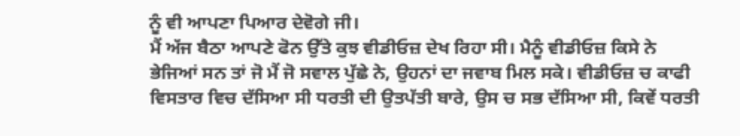ਨੂੰ ਵੀ ਆਪਣਾ ਪਿਆਰ ਦੇਵੋਗੇ ਜੀ।
ਮੈਂ ਅੱਜ ਬੈਠਾ ਆਪਣੇ ਫੋਨ ਉੱਤੇ ਕੁਝ ਵੀਡੀਓਜ਼ ਦੇਖ ਰਿਹਾ ਸੀ। ਮੈਨੂੰ ਵੀਡੀਓਜ਼ ਕਿਸੇ ਨੇ ਭੇਜਿਆਂ ਸਨ ਤਾਂ ਜੋ ਮੈਂ ਜੋ ਸਵਾਲ ਪੁੱਛੇ ਨੇ, ਉਹਨਾਂ ਦਾ ਜਵਾਬ ਮਿਲ ਸਕੇ। ਵੀਡੀਓਜ਼ ਚ ਕਾਫੀ ਵਿਸਤਾਰ ਵਿਚ ਦੱਸਿਆ ਸੀ ਧਰਤੀ ਦੀ ਉਤਪੱਤੀ ਬਾਰੇ, ਉਸ ਚ ਸਭ ਦੱਸਿਆ ਸੀ, ਕਿਵੇਂ ਧਰਤੀ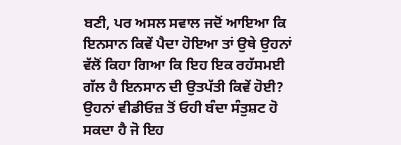ਬਣੀ, ਪਰ ਅਸਲ ਸਵਾਲ ਜਦੋਂ ਆਇਆ ਕਿ ਇਨਸਾਨ ਕਿਵੇਂ ਪੈਦਾ ਹੋਇਆ ਤਾਂ ਉਥੇ ਉਹਨਾਂ ਵੱਲੋਂ ਕਿਹਾ ਗਿਆ ਕਿ ਇਹ ਇਕ ਰਹੱਸਮਈ ਗੱਲ ਹੈ ਇਨਸਾਨ ਦੀ ਉਤਪੱਤੀ ਕਿਵੇਂ ਹੋਈ?
ਉਹਨਾਂ ਵੀਡੀਓਜ਼ ਤੋਂ ਓਹੀ ਬੰਦਾ ਸੰਤੁਸ਼ਟ ਹੋ ਸਕਦਾ ਹੈ ਜੋ ਇਹ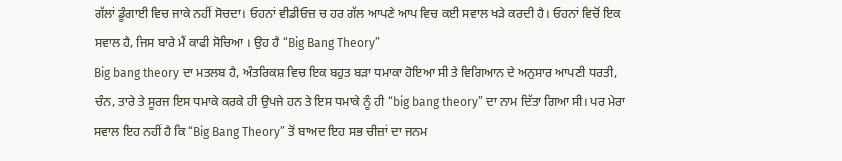ਗੱਲਾਂ ਡੂੰਗਾਈ ਵਿਚ ਜਾਕੇ ਨਹੀਂ ਸੋਚਦਾ। ਓਹਨਾਂ ਵੀਡੀਓਜ਼ ਚ ਹਰ ਗੱਲ ਆਪਣੇ ਆਪ ਵਿਚ ਕਈ ਸਵਾਲ ਖੜੇ ਕਰਦੀ ਹੈ। ਓਹਨਾਂ ਵਿਚੋਂ ਇਕ ਸਵਾਲ ਹੈ, ਜਿਸ ਬਾਰੇ ਮੈਂ ਕਾਫੀ ਸੋਚਿਆ । ਉਹ ਹੈ “Big Bang Theory”
Big bang theory ਦਾ ਮਤਲਬ ਹੈ, ਅੰਤਰਿਕਸ਼ ਵਿਚ ਇਕ ਬਹੁਤ ਬੜਾ ਧਮਾਕਾ ਹੋਇਆ ਸੀ ਤੇ ਵਿਗਿਆਨ ਦੇ ਅਨੁਸਾਰ ਆਪਣੀ ਧਰਤੀ, ਚੰਨ, ਤਾਰੇ ਤੇ ਸੂਰਜ ਇਸ ਧਮਾਕੇ ਕਰਕੇ ਹੀ ਉਪਜੇ ਹਨ ਤੇ ਇਸ ਧਮਾਕੇ ਨੂੰ ਹੀ “big bang theory” ਦਾ ਨਾਮ ਦਿੱਤਾ ਗਿਆ ਸੀ। ਪਰ ਮੇਰਾ ਸਵਾਲ ਇਹ ਨਹੀਂ ਹੈ ਕਿ “Big Bang Theory” ਤੋਂ ਬਾਅਦ ਇਹ ਸਭ ਚੀਜ਼ਾਂ ਦਾ ਜਨਮ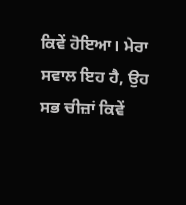ਕਿਵੇਂ ਹੋਇਆ। ਮੇਰਾ ਸਵਾਲ ਇਹ ਹੈ, ਉਹ ਸਭ ਚੀਜ਼ਾਂ ਕਿਵੇਂ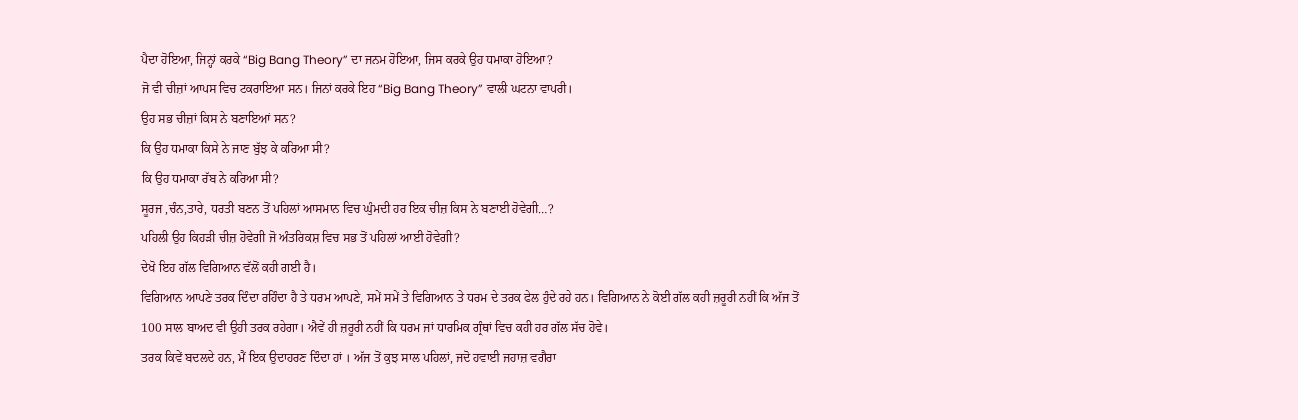ਪੈਦਾ ਹੋਇਆ, ਜਿਨ੍ਹਾਂ ਕਰਕੇ “Big Bang Theory” ਦਾ ਜਨਮ ਹੋਇਆ, ਜਿਸ ਕਰਕੇ ਉਹ ਧਮਾਕਾ ਹੋਇਆ?
ਜੋ ਵੀ ਚੀਜ਼ਾਂ ਆਪਸ ਵਿਚ ਟਕਰਾਇਆ ਸਨ। ਜਿਨਾਂ ਕਰਕੇ ਇਹ “Big Bang Theory” ਵਾਲੀ ਘਟਨਾ ਵਾਪਰੀ।
ਉਹ ਸਭ ਚੀਜ਼ਾਂ ਕਿਸ ਨੇ ਬਣਾਇਆਂ ਸਨ?
ਕਿ ਉਹ ਧਮਾਕਾ ਕਿਸੇ ਨੇ ਜਾਣ ਬੁੱਝ ਕੇ ਕਰਿਆ ਸੀ?
ਕਿ ਉਹ ਧਮਾਕਾ ਰੱਬ ਨੇ ਕਰਿਆ ਸੀ?
ਸੂਰਜ ,ਚੰਨ,ਤਾਰੇ, ਧਰਤੀ ਬਣਨ ਤੋਂ ਪਹਿਲਾਂ ਆਸਮਾਨ ਵਿਚ ਘੁੰਮਦੀ ਹਰ ਇਕ ਚੀਜ਼ ਕਿਸ ਨੇ ਬਣਾਈ ਹੋਵੇਗੀ…?
ਪਹਿਲੀ ਉਹ ਕਿਹੜੀ ਚੀਜ਼ ਹੋਵੇਗੀ ਜੋ ਅੰਤਰਿਕਸ਼ ਵਿਚ ਸਭ ਤੋਂ ਪਹਿਲਾਂ ਆਈ ਹੋਵੇਗੀ?
ਦੇਖੋ ਇਹ ਗੱਲ ਵਿਗਿਆਨ ਵੱਲੋਂ ਕਹੀ ਗਈ ਹੈ।
ਵਿਗਿਆਨ ਆਪਣੇ ਤਰਕ ਦਿੰਦਾ ਰਹਿੰਦਾ ਹੈ ਤੇ ਧਰਮ ਆਪਣੇ, ਸਮੇਂ ਸਮੇਂ ਤੇ ਵਿਗਿਆਨ ਤੇ ਧਰਮ ਦੇ ਤਰਕ ਫੇਲ ਹੁੰਦੇ ਰਹੇ ਹਨ। ਵਿਗਿਆਨ ਨੇ ਕੋਈ ਗੱਲ ਕਹੀ ਜ਼ਰੂਰੀ ਨਹੀਂ ਕਿ ਅੱਜ ਤੋਂ 100 ਸਾਲ ਬਾਅਦ ਵੀ ਉਹੀ ਤਰਕ ਰਹੇਗਾ। ਐਵੇਂ ਹੀ ਜ਼ਰੂਰੀ ਨਹੀਂ ਕਿ ਧਰਮ ਜਾਂ ਧਾਰਮਿਕ ਗ੍ਰੰਥਾਂ ਵਿਚ ਕਹੀ ਹਰ ਗੱਲ ਸੱਚ ਹੋਵੇ।
ਤਰਕ ਕਿਵੇਂ ਬਦਲਦੇ ਹਨ, ਮੈਂ ਇਕ ਉਦਾਹਰਣ ਦਿੰਦਾ ਹਾਂ । ਅੱਜ ਤੋਂ ਕੁਝ ਸਾਲ ਪਹਿਲਾਂ, ਜਦੋ ਹਵਾਈ ਜਹਾਜ਼ ਵਗੈਰਾ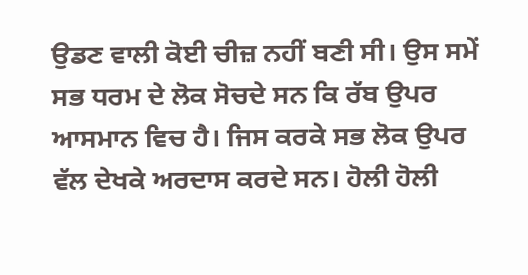ਉਡਣ ਵਾਲੀ ਕੋਈ ਚੀਜ਼ ਨਹੀਂ ਬਣੀ ਸੀ। ਉਸ ਸਮੇਂ ਸਭ ਧਰਮ ਦੇ ਲੋਕ ਸੋਚਦੇ ਸਨ ਕਿ ਰੱਬ ਉਪਰ ਆਸਮਾਨ ਵਿਚ ਹੈ। ਜਿਸ ਕਰਕੇ ਸਭ ਲੋਕ ਉਪਰ ਵੱਲ ਦੇਖਕੇ ਅਰਦਾਸ ਕਰਦੇ ਸਨ। ਹੋਲੀ ਹੋਲੀ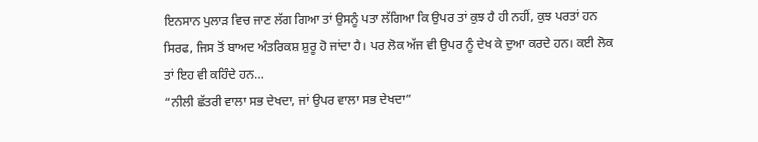ਇਨਸਾਨ ਪੁਲਾੜ ਵਿਚ ਜਾਣ ਲੱਗ ਗਿਆ ਤਾਂ ਉਸਨੂੰ ਪਤਾ ਲੱਗਿਆ ਕਿ ਉਪਰ ਤਾਂ ਕੁਝ ਹੈ ਹੀ ਨਹੀਂ, ਕੁਝ ਪਰਤਾਂ ਹਨ ਸਿਰਫ, ਜਿਸ ਤੋਂ ਬਾਅਦ ਅੰਤਰਿਕਸ਼ ਸ਼ੁਰੂ ਹੋ ਜਾਂਦਾ ਹੈ। ਪਰ ਲੋਕ ਅੱਜ ਵੀ ਉਪਰ ਨੂੰ ਦੇਖ ਕੇ ਦੁਆ ਕਰਦੇ ਹਨ। ਕਈ ਲੋਕ ਤਾਂ ਇਹ ਵੀ ਕਹਿੰਦੇ ਹਨ…
“ਨੀਲੀ ਛੱਤਰੀ ਵਾਲਾ ਸਭ ਦੇਖਦਾ, ਜਾਂ ਉਪਰ ਵਾਲਾ ਸਭ ਦੇਖਦਾ”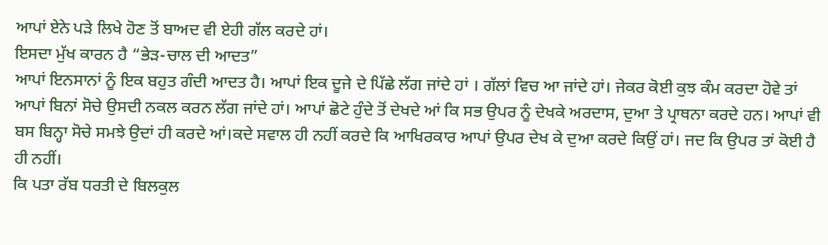ਆਪਾਂ ਏਨੇ ਪੜੇ ਲਿਖੇ ਹੋਣ ਤੋਂ ਬਾਅਦ ਵੀ ਏਹੀ ਗੱਲ ਕਰਦੇ ਹਾਂ।
ਇਸਦਾ ਮੁੱਖ ਕਾਰਨ ਹੈ “ਭੇੜ-ਚਾਲ ਦੀ ਆਦਤ”
ਆਪਾਂ ਇਨਸਾਨਾਂ ਨੂੰ ਇਕ ਬਹੁਤ ਗੰਦੀ ਆਦਤ ਹੈ। ਆਪਾਂ ਇਕ ਦੂਜੇ ਦੇ ਪਿੱਛੇ ਲੱਗ ਜਾਂਦੇ ਹਾਂ । ਗੱਲਾਂ ਵਿਚ ਆ ਜਾਂਦੇ ਹਾਂ। ਜੇਕਰ ਕੋਈ ਕੁਝ ਕੰਮ ਕਰਦਾ ਹੋਵੇ ਤਾਂ ਆਪਾਂ ਬਿਨਾਂ ਸੋਚੇ ਉਸਦੀ ਨਕਲ ਕਰਨ ਲੱਗ ਜਾਂਦੇ ਹਾਂ। ਆਪਾਂ ਛੋਟੇ ਹੁੰਦੇ ਤੋਂ ਦੇਖਦੇ ਆਂ ਕਿ ਸਭ ਉਪਰ ਨੂੰ ਦੇਖਕੇ ਅਰਦਾਸ, ਦੁਆ ਤੇ ਪ੍ਰਾਥਨਾ ਕਰਦੇ ਹਨ। ਆਪਾਂ ਵੀ ਬਸ ਬਿਨ੍ਹਾ ਸੋਚੇ ਸਮਝੇ ਉਦਾਂ ਹੀ ਕਰਦੇ ਆਂ।ਕਦੇ ਸਵਾਲ ਹੀ ਨਹੀਂ ਕਰਦੇ ਕਿ ਆਖਿਰਕਾਰ ਆਪਾਂ ਉਪਰ ਦੇਖ ਕੇ ਦੁਆ ਕਰਦੇ ਕਿਉਂ ਹਾਂ। ਜਦ ਕਿ ਉਪਰ ਤਾਂ ਕੋਈ ਹੈ ਹੀ ਨਹੀਂ।
ਕਿ ਪਤਾ ਰੱਬ ਧਰਤੀ ਦੇ ਬਿਲਕੁਲ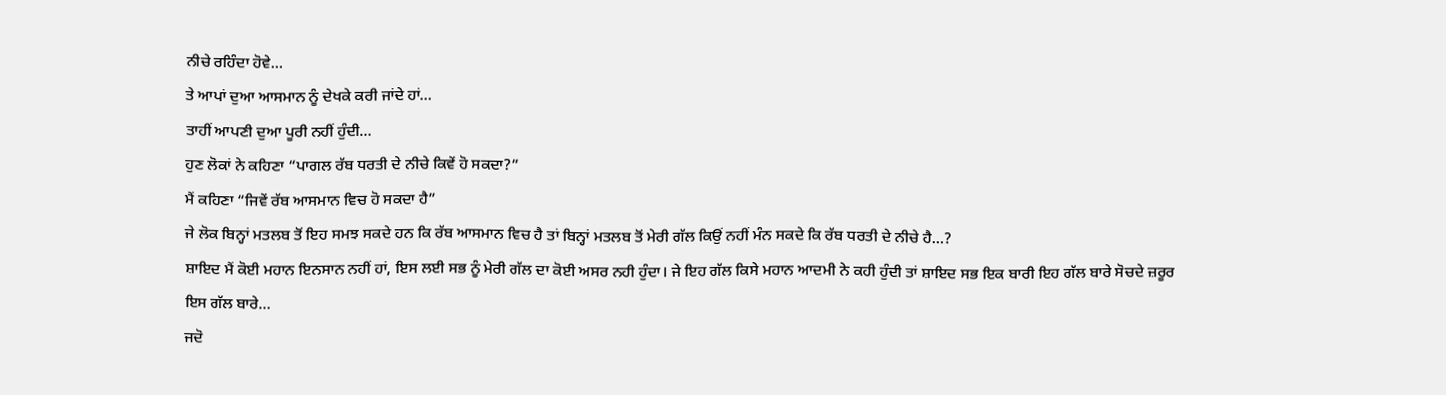ਨੀਚੇ ਰਹਿੰਦਾ ਹੋਵੇ…
ਤੇ ਆਪਾਂ ਦੁਆ ਆਸਮਾਨ ਨੂੰ ਦੇਖਕੇ ਕਰੀ ਜਾਂਦੇ ਹਾਂ…
ਤਾਹੀਂ ਆਪਣੀ ਦੁਆ ਪੂਰੀ ਨਹੀਂ ਹੁੰਦੀ…
ਹੁਣ ਲੋਕਾਂ ਨੇ ਕਹਿਣਾ “ਪਾਗਲ ਰੱਬ ਧਰਤੀ ਦੇ ਨੀਚੇ ਕਿਵੇਂ ਹੋ ਸਕਦਾ?”
ਮੈਂ ਕਹਿਣਾ “ਜਿਵੇਂ ਰੱਬ ਆਸਮਾਨ ਵਿਚ ਹੋ ਸਕਦਾ ਹੈ”
ਜੇ ਲੋਕ ਬਿਨ੍ਹਾਂ ਮਤਲਬ ਤੋਂ ਇਹ ਸਮਝ ਸਕਦੇ ਹਨ ਕਿ ਰੱਬ ਆਸਮਾਨ ਵਿਚ ਹੈ ਤਾਂ ਬਿਨ੍ਹਾਂ ਮਤਲਬ ਤੋਂ ਮੇਰੀ ਗੱਲ ਕਿਉਂ ਨਹੀਂ ਮੰਨ ਸਕਦੇ ਕਿ ਰੱਬ ਧਰਤੀ ਦੇ ਨੀਚੇ ਹੈ…?
ਸ਼ਾਇਦ ਮੈਂ ਕੋਈ ਮਹਾਨ ਇਨਸਾਨ ਨਹੀਂ ਹਾਂ, ਇਸ ਲਈ ਸਭ ਨੂੰ ਮੇਰੀ ਗੱਲ ਦਾ ਕੋਈ ਅਸਰ ਨਹੀ ਹੁੰਦਾ। ਜੇ ਇਹ ਗੱਲ ਕਿਸੇ ਮਹਾਨ ਆਦਮੀ ਨੇ ਕਹੀ ਹੁੰਦੀ ਤਾਂ ਸ਼ਾਇਦ ਸਭ ਇਕ ਬਾਰੀ ਇਹ ਗੱਲ ਬਾਰੇ ਸੋਚਦੇ ਜ਼ਰੂਰ ਇਸ ਗੱਲ ਬਾਰੇ…
ਜਦੋ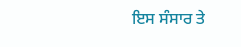ਇਸ ਸੰਸਾਰ ਤੇ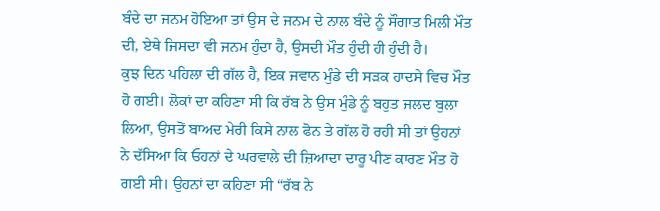ਬੰਦੇ ਦਾ ਜਨਮ ਹੋਇਆ ਤਾਂ ਉਸ ਦੇ ਜਨਮ ਦੇ ਨਾਲ ਬੰਦੇ ਨੂੰ ਸੌਗਾਤ ਮਿਲੀ ਮੌਤ ਦੀ, ਏਥੇ ਜਿਸਦਾ ਵੀ ਜਨਮ ਹੁੰਦਾ ਹੈ, ਉਸਦੀ ਮੌਤ ਹੁੰਦੀ ਹੀ ਹੁੰਦੀ ਹੈ।
ਕੁਝ ਦਿਨ ਪਹਿਲਾ ਦੀ ਗੱਲ ਹੈ, ਇਕ ਜਵਾਨ ਮੁੰਡੇ ਦੀ ਸੜਕ ਹਾਦਸੇ ਵਿਚ ਮੌਤ ਹੋ ਗਈ। ਲੋਕਾਂ ਦਾ ਕਹਿਣਾ ਸੀ ਕਿ ਰੱਬ ਨੇ ਉਸ ਮੁੰਡੇ ਨੂੰ ਬਹੁਤ ਜਲਦ ਬੁਲਾ ਲਿਆ, ਉਸਤੋਂ ਬਾਅਦ ਮੇਰੀ ਕਿਸੇ ਨਾਲ ਫੋਨ ਤੇ ਗੱਲ ਹੋ ਰਹੀ ਸੀ ਤਾਂ ਉਹਨਾਂ ਨੇ ਦੱਸਿਆ ਕਿ ਓਹਨਾਂ ਦੇ ਘਰਵਾਲੇ ਦੀ ਜ਼ਿਆਦਾ ਦਾਰੂ ਪੀਣ ਕਾਰਣ ਮੌਤ ਹੋ ਗਈ ਸੀ। ਉਹਨਾਂ ਦਾ ਕਹਿਣਾ ਸੀ “ਰੱਬ ਨੇ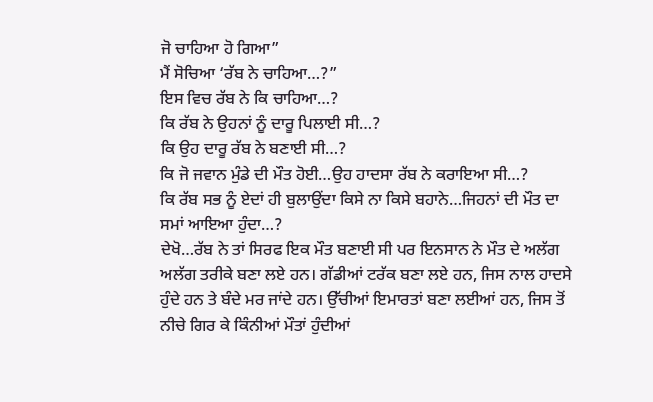ਜੋ ਚਾਹਿਆ ਹੋ ਗਿਆ”
ਮੈਂ ਸੋਚਿਆ ‘ਰੱਬ ਨੇ ਚਾਹਿਆ…?”
ਇਸ ਵਿਚ ਰੱਬ ਨੇ ਕਿ ਚਾਹਿਆ…?
ਕਿ ਰੱਬ ਨੇ ਉਹਨਾਂ ਨੂੰ ਦਾਰੂ ਪਿਲਾਈ ਸੀ…?
ਕਿ ਉਹ ਦਾਰੂ ਰੱਬ ਨੇ ਬਣਾਈ ਸੀ…?
ਕਿ ਜੋ ਜਵਾਨ ਮੁੰਡੇ ਦੀ ਮੌਤ ਹੋਈ…ਉਹ ਹਾਦਸਾ ਰੱਬ ਨੇ ਕਰਾਇਆ ਸੀ…?
ਕਿ ਰੱਬ ਸਭ ਨੂੰ ਏਦਾਂ ਹੀ ਬੁਲਾਉਂਦਾ ਕਿਸੇ ਨਾ ਕਿਸੇ ਬਹਾਨੇ…ਜਿਹਨਾਂ ਦੀ ਮੌਤ ਦਾ ਸਮਾਂ ਆਇਆ ਹੁੰਦਾ…?
ਦੇਖੋ…ਰੱਬ ਨੇ ਤਾਂ ਸਿਰਫ ਇਕ ਮੌਤ ਬਣਾਈ ਸੀ ਪਰ ਇਨਸਾਨ ਨੇ ਮੌਤ ਦੇ ਅਲੱਗ ਅਲੱਗ ਤਰੀਕੇ ਬਣਾ ਲਏ ਹਨ। ਗੱਡੀਆਂ ਟਰੱਕ ਬਣਾ ਲਏ ਹਨ, ਜਿਸ ਨਾਲ ਹਾਦਸੇ ਹੁੰਦੇ ਹਨ ਤੇ ਬੰਦੇ ਮਰ ਜਾਂਦੇ ਹਨ। ਉੱਚੀਆਂ ਇਮਾਰਤਾਂ ਬਣਾ ਲਈਆਂ ਹਨ, ਜਿਸ ਤੋਂ ਨੀਚੇ ਗਿਰ ਕੇ ਕਿੰਨੀਆਂ ਮੌਤਾਂ ਹੁੰਦੀਆਂ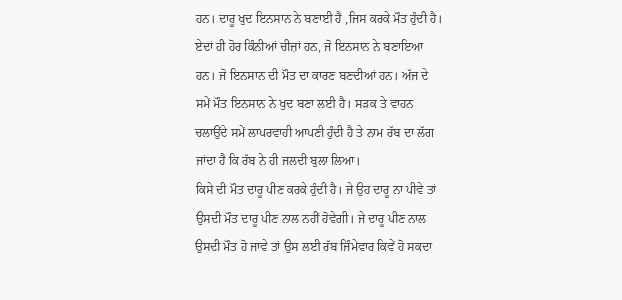ਹਨ। ਦਾਰੂ ਖੁਦ ਇਨਸਾਨ ਨੇ ਬਣਾਈ ਹੈ ,ਜਿਸ ਕਰਕੇ ਮੌਤ ਹੁੰਦੀ ਹੈ। ਏਦਾਂ ਹੀ ਹੋਰ ਕਿੰਨੀਆਂ ਚੀਜ਼ਾਂ ਹਨ, ਜੋ ਇਨਸਾਨ ਨੇ ਬਣਾਇਆ ਹਨ। ਜੋ ਇਨਸਾਨ ਦੀ ਮੌਤ ਦਾ ਕਾਰਣ ਬਣਦੀਆਂ ਹਨ। ਅੱਜ ਦੇ ਸਮੇਂ ਮੌਤ ਇਨਸਾਨ ਨੇ ਖੁਦ ਬਣਾ ਲਈ ਹੈ। ਸੜਕ ਤੇ ਵਾਹਨ ਚਲਾਉਂਦੇ ਸਮੇਂ ਲਾਪਰਵਾਹੀ ਆਪਣੀ ਹੁੰਦੀ ਹੈ ਤੇ ਨਾਮ ਰੱਬ ਦਾ ਲੱਗ ਜਾਂਦਾ ਹੈ ਕਿ ਰੱਬ ਨੇ ਹੀ ਜਲਦੀ ਬੁਲਾ ਲਿਆ।
ਕਿਸੇ ਦੀ ਮੌਤ ਦਾਰੂ ਪੀਣ ਕਰਕੇ ਹੁੰਦੀ ਹੈ। ਜੇ ਉਹ ਦਾਰੂ ਨਾ ਪੀਵੇ ਤਾਂ ਉਸਦੀ ਮੌਤ ਦਾਰੂ ਪੀਣ ਨਾਲ ਨਹੀਂ ਹੋਵੇਗੀ। ਜੇ ਦਾਰੂ ਪੀਣ ਨਾਲ ਉਸਦੀ ਮੌਤ ਹੋ ਜਾਵੇ ਤਾਂ ਉਸ ਲਈ ਰੱਬ ਜਿੰਮੇਵਾਰ ਕਿਵੇਂ ਹੋ ਸਕਦਾ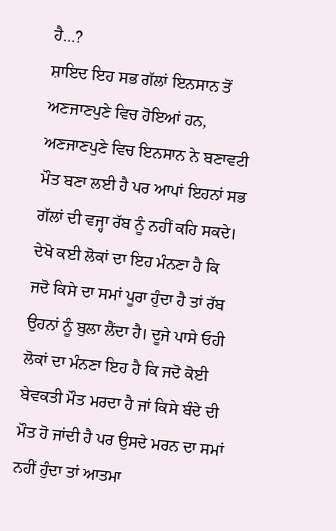ਹੈ…?
ਸ਼ਾਇਦ ਇਹ ਸਭ ਗੱਲਾਂ ਇਨਸਾਨ ਤੋਂ ਅਣਜਾਣਪੁਣੇ ਵਿਚ ਹੋਇਆਂ ਹਨ, ਅਣਜਾਣਪੁਣੇ ਵਿਚ ਇਨਸਾਨ ਨੇ ਬਣਾਵਟੀ ਮੌਤ ਬਣਾ ਲਈ ਹੈ ਪਰ ਆਪਾਂ ਇਹਨਾਂ ਸਭ ਗੱਲਾਂ ਦੀ ਵਜ੍ਹਾ ਰੱਬ ਨੂੰ ਨਹੀਂ ਕਹਿ ਸਕਦੇ।
ਦੇਖੋ ਕਈ ਲੋਕਾਂ ਦਾ ਇਹ ਮੰਨਣਾ ਹੈ ਕਿ ਜਦੋ ਕਿਸੇ ਦਾ ਸਮਾਂ ਪੂਰਾ ਹੁੰਦਾ ਹੈ ਤਾਂ ਰੱਬ ਉਹਨਾਂ ਨੂੰ ਬੁਲਾ ਲੈਂਦਾ ਹੈ। ਦੂਜੇ ਪਾਸੇ ਓਹੀ ਲੋਕਾਂ ਦਾ ਮੰਨਣਾ ਇਹ ਹੈ ਕਿ ਜਦੋ ਕੋਈ ਬੇਵਕਤੀ ਮੌਤ ਮਰਦਾ ਹੈ ਜਾਂ ਕਿਸੇ ਬੰਦੇ ਦੀ ਮੌਤ ਹੋ ਜਾਂਦੀ ਹੈ ਪਰ ਉਸਦੇ ਮਰਨ ਦਾ ਸਮਾਂ ਨਹੀਂ ਹੁੰਦਾ ਤਾਂ ਆਤਮਾ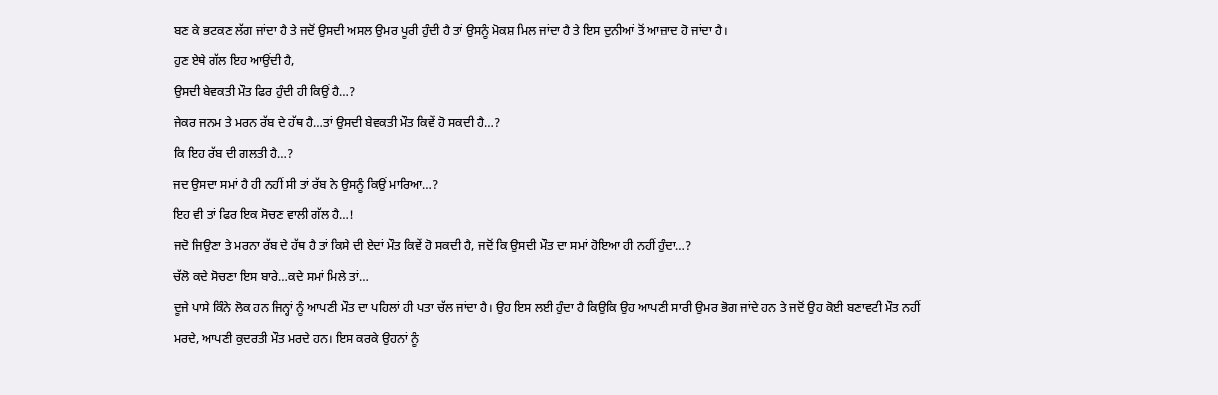ਬਣ ਕੇ ਭਟਕਣ ਲੱਗ ਜਾਂਦਾ ਹੈ ਤੇ ਜਦੋਂ ਉਸਦੀ ਅਸਲ ਉਮਰ ਪੂਰੀ ਹੁੰਦੀ ਹੈ ਤਾਂ ਉਸਨੂੰ ਮੋਕਸ਼ ਮਿਲ ਜਾਂਦਾ ਹੈ ਤੇ ਇਸ ਦੁਨੀਆਂ ਤੋਂ ਆਜ਼ਾਦ ਹੋ ਜਾਂਦਾ ਹੈ।
ਹੁਣ ਏਥੇ ਗੱਲ ਇਹ ਆਉਂਦੀ ਹੈ,
ਉਸਦੀ ਬੇਵਕਤੀ ਮੌਤ ਫਿਰ ਹੁੰਦੀ ਹੀ ਕਿਉਂ ਹੈ…?
ਜੇਕਰ ਜਨਮ ਤੇ ਮਰਨ ਰੱਬ ਦੇ ਹੱਥ ਹੈ…ਤਾਂ ਉਸਦੀ ਬੇਵਕਤੀ ਮੌਤ ਕਿਵੇਂ ਹੋ ਸਕਦੀ ਹੈ…?
ਕਿ ਇਹ ਰੱਬ ਦੀ ਗਲਤੀ ਹੈ…?
ਜਦ ਉਸਦਾ ਸਮਾਂ ਹੈ ਹੀ ਨਹੀਂ ਸੀ ਤਾਂ ਰੱਬ ਨੇ ਉਸਨੂੰ ਕਿਉਂ ਮਾਰਿਆ…?
ਇਹ ਵੀ ਤਾਂ ਫਿਰ ਇਕ ਸੋਚਣ ਵਾਲੀ ਗੱਲ ਹੈ…!
ਜਦੋ ਜਿਉਣਾ ਤੇ ਮਰਨਾ ਰੱਬ ਦੇ ਹੱਥ ਹੈ ਤਾਂ ਕਿਸੇ ਦੀ ਏਦਾਂ ਮੌਤ ਕਿਵੇਂ ਹੋ ਸਕਦੀ ਹੈ, ਜਦੋਂ ਕਿ ਉਸਦੀ ਮੌਤ ਦਾ ਸਮਾਂ ਹੋਇਆ ਹੀ ਨਹੀਂ ਹੁੰਦਾ…?
ਚੱਲੋ ਕਦੇ ਸੋਚਣਾ ਇਸ ਬਾਰੇ…ਕਦੇ ਸਮਾਂ ਮਿਲੇ ਤਾਂ…
ਦੂਜੇ ਪਾਸੇ ਕਿੰਨੇ ਲੋਕ ਹਨ ਜਿਨ੍ਹਾਂ ਨੂੰ ਆਪਣੀ ਮੌਤ ਦਾ ਪਹਿਲਾਂ ਹੀ ਪਤਾ ਚੱਲ ਜਾਂਦਾ ਹੈ। ਉਹ ਇਸ ਲਈ ਹੁੰਦਾ ਹੈ ਕਿਉਕਿ ਉਹ ਆਪਣੀ ਸਾਰੀ ਉਮਰ ਭੋਗ ਜਾਂਦੇ ਹਨ ਤੇ ਜਦੋਂ ਉਹ ਕੋਈ ਬਣਾਵਟੀ ਮੌਤ ਨਹੀਂ ਮਰਦੇ, ਆਪਣੀ ਕੁਦਰਤੀ ਮੌਤ ਮਰਦੇ ਹਨ। ਇਸ ਕਰਕੇ ਉਹਨਾਂ ਨੂੰ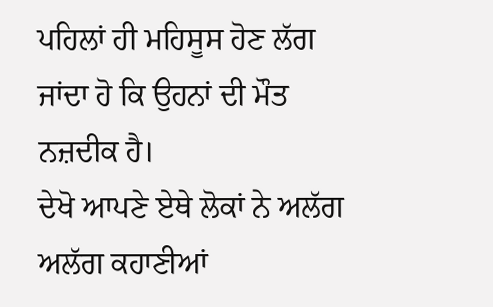ਪਹਿਲਾਂ ਹੀ ਮਹਿਸੂਸ ਹੋਣ ਲੱਗ ਜਾਂਦਾ ਹੋ ਕਿ ਉਹਨਾਂ ਦੀ ਮੌਤ ਨਜ਼ਦੀਕ ਹੈ।
ਦੇਖੋ ਆਪਣੇ ਏਥੇ ਲੋਕਾਂ ਨੇ ਅਲੱਗ ਅਲੱਗ ਕਹਾਣੀਆਂ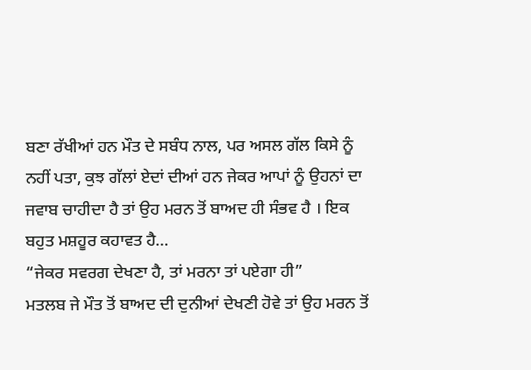ਬਣਾ ਰੱਖੀਆਂ ਹਨ ਮੌਤ ਦੇ ਸਬੰਧ ਨਾਲ, ਪਰ ਅਸਲ ਗੱਲ ਕਿਸੇ ਨੂੰ ਨਹੀਂ ਪਤਾ, ਕੁਝ ਗੱਲਾਂ ਏਦਾਂ ਦੀਆਂ ਹਨ ਜੇਕਰ ਆਪਾਂ ਨੂੰ ਉਹਨਾਂ ਦਾ ਜਵਾਬ ਚਾਹੀਦਾ ਹੈ ਤਾਂ ਉਹ ਮਰਨ ਤੋਂ ਬਾਅਦ ਹੀ ਸੰਭਵ ਹੈ । ਇਕ ਬਹੁਤ ਮਸ਼ਹੂਰ ਕਹਾਵਤ ਹੈ…
“ਜੇਕਰ ਸਵਰਗ ਦੇਖਣਾ ਹੈ, ਤਾਂ ਮਰਨਾ ਤਾਂ ਪਏਗਾ ਹੀ”
ਮਤਲਬ ਜੇ ਮੌਤ ਤੋਂ ਬਾਅਦ ਦੀ ਦੁਨੀਆਂ ਦੇਖਣੀ ਹੋਵੇ ਤਾਂ ਉਹ ਮਰਨ ਤੋਂ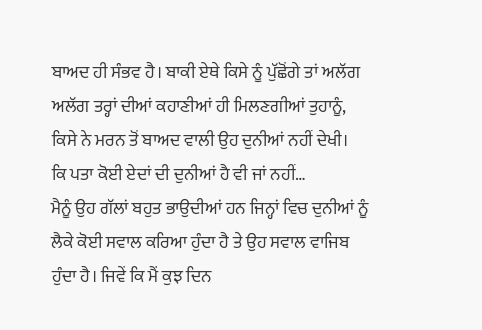ਬਾਅਦ ਹੀ ਸੰਭਵ ਹੈ। ਬਾਕੀ ਏਥੇ ਕਿਸੇ ਨੂੰ ਪੁੱਛੋਂਗੇ ਤਾਂ ਅਲੱਗ ਅਲੱਗ ਤਰ੍ਹਾਂ ਦੀਆਂ ਕਹਾਣੀਆਂ ਹੀ ਮਿਲਣਗੀਆਂ ਤੁਹਾਨੂੰ, ਕਿਸੇ ਨੇ ਮਰਨ ਤੋਂ ਬਾਅਦ ਵਾਲੀ ਉਹ ਦੁਨੀਆਂ ਨਹੀਂ ਦੇਖੀ।
ਕਿ ਪਤਾ ਕੋਈ ਏਦਾਂ ਦੀ ਦੁਨੀਆਂ ਹੈ ਵੀ ਜਾਂ ਨਹੀਂ…
ਮੈਨੂੰ ਉਹ ਗੱਲਾਂ ਬਹੁਤ ਭਾਉਦੀਆਂ ਹਨ ਜਿਨ੍ਹਾਂ ਵਿਚ ਦੁਨੀਆਂ ਨੂੰ ਲੈਕੇ ਕੋਈ ਸਵਾਲ ਕਰਿਆ ਹੁੰਦਾ ਹੈ ਤੇ ਉਹ ਸਵਾਲ ਵਾਜਿਬ ਹੁੰਦਾ ਹੈ। ਜਿਵੇਂ ਕਿ ਮੈਂ ਕੁਝ ਦਿਨ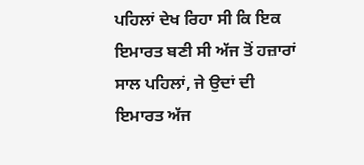ਪਹਿਲਾਂ ਦੇਖ ਰਿਹਾ ਸੀ ਕਿ ਇਕ ਇਮਾਰਤ ਬਣੀ ਸੀ ਅੱਜ ਤੋਂ ਹਜ਼ਾਰਾਂ ਸਾਲ ਪਹਿਲਾਂ, ਜੇ ਉਦਾਂ ਦੀ ਇਮਾਰਤ ਅੱਜ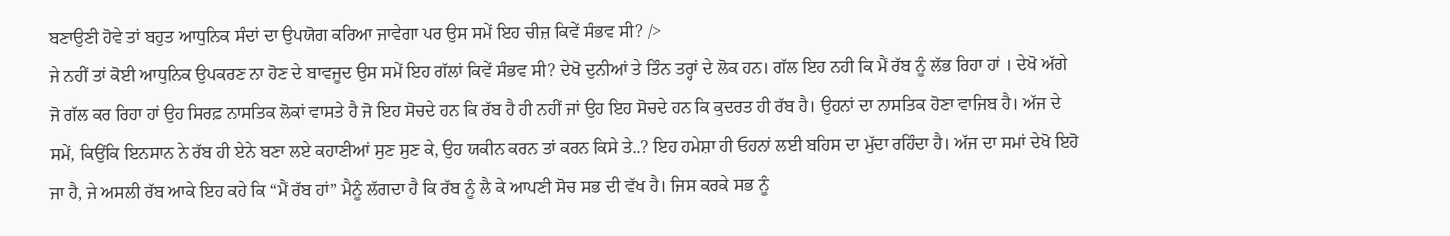ਬਣਾਉਣੀ ਹੋਵੇ ਤਾਂ ਬਹੁਤ ਆਧੁਨਿਕ ਸੰਦਾਂ ਦਾ ਉਪਯੋਗ ਕਰਿਆ ਜਾਵੇਗਾ ਪਰ ਉਸ ਸਮੇਂ ਇਹ ਚੀਜ਼ ਕਿਵੇਂ ਸੰਭਵ ਸੀ? />
ਜੇ ਨਹੀਂ ਤਾਂ ਕੋਈ ਆਧੁਨਿਕ ਉਪਕਰਣ ਨਾ ਹੋਣ ਦੇ ਬਾਵਜੂਦ ਉਸ ਸਮੇਂ ਇਹ ਗੱਲਾਂ ਕਿਵੇਂ ਸੰਭਵ ਸੀ? ਦੇਖੋ ਦੁਨੀਆਂ ਤੇ ਤਿੰਨ ਤਰ੍ਹਾਂ ਦੇ ਲੋਕ ਹਨ। ਗੱਲ ਇਹ ਨਹੀ ਕਿ ਮੈਂ ਰੱਬ ਨੂੰ ਲੱਭ ਰਿਹਾ ਹਾਂ । ਦੇਖੋ ਅੱਗੇ ਜੋ ਗੱਲ ਕਰ ਰਿਹਾ ਹਾਂ ਉਹ ਸਿਰਫ਼ ਨਾਸਤਿਕ ਲੋਕਾਂ ਵਾਸਤੇ ਹੈ ਜੋ ਇਹ ਸੋਚਦੇ ਹਨ ਕਿ ਰੱਬ ਹੈ ਹੀ ਨਹੀਂ ਜਾਂ ਉਹ ਇਹ ਸੋਚਦੇ ਹਨ ਕਿ ਕੁਦਰਤ ਹੀ ਰੱਬ ਹੈ। ਉਹਨਾਂ ਦਾ ਨਾਸਤਿਕ ਹੋਣਾ ਵਾਜਿਬ ਹੈ। ਅੱਜ ਦੇ ਸਮੇਂ, ਕਿਉਂਕਿ ਇਨਸਾਨ ਨੇ ਰੱਬ ਹੀ ਏਨੇ ਬਣਾ ਲਏ ਕਹਾਣੀਆਂ ਸੁਣ ਸੁਣ ਕੇ, ਉਹ ਯਕੀਨ ਕਰਨ ਤਾਂ ਕਰਨ ਕਿਸੇ ਤੇ..? ਇਹ ਹਮੇਸ਼ਾ ਹੀ ਓਹਨਾਂ ਲਈ ਬਹਿਸ ਦਾ ਮੁੱਦਾ ਰਹਿੰਦਾ ਹੈ। ਅੱਜ ਦਾ ਸਮਾਂ ਦੇਖੋ ਇਹੋ ਜਾ ਹੈ, ਜੇ ਅਸਲੀ ਰੱਬ ਆਕੇ ਇਹ ਕਹੇ ਕਿ “ਮੈਂ ਰੱਬ ਹਾਂ” ਮੈਨੂੰ ਲੱਗਦਾ ਹੈ ਕਿ ਰੱਬ ਨੂੰ ਲੈ ਕੇ ਆਪਣੀ ਸੋਚ ਸਭ ਦੀ ਵੱਖ ਹੈ। ਜਿਸ ਕਰਕੇ ਸਭ ਨੂੰ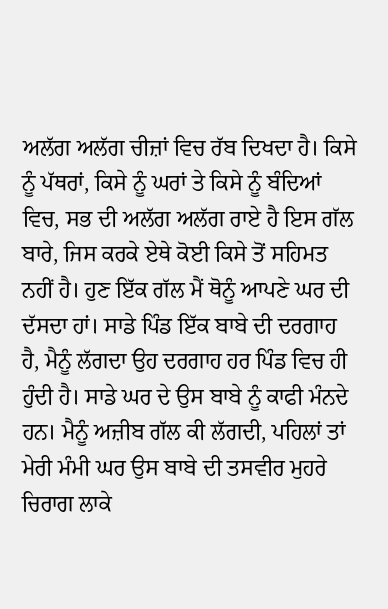ਅਲੱਗ ਅਲੱਗ ਚੀਜ਼ਾਂ ਵਿਚ ਰੱਬ ਦਿਖਦਾ ਹੈ। ਕਿਸੇ ਨੂੰ ਪੱਥਰਾਂ, ਕਿਸੇ ਨੂੰ ਘਰਾਂ ਤੇ ਕਿਸੇ ਨੂੰ ਬੰਦਿਆਂ ਵਿਚ, ਸਭ ਦੀ ਅਲੱਗ ਅਲੱਗ ਰਾਏ ਹੈ ਇਸ ਗੱਲ ਬਾਰੇ, ਜਿਸ ਕਰਕੇ ਏਥੇ ਕੋਈ ਕਿਸੇ ਤੋਂ ਸਹਿਮਤ ਨਹੀਂ ਹੈ। ਹੁਣ ਇੱਕ ਗੱਲ ਮੈਂ ਥੋਨੂੰ ਆਪਣੇ ਘਰ ਦੀ ਦੱਸਦਾ ਹਾਂ। ਸਾਡੇ ਪਿੰਡ ਇੱਕ ਬਾਬੇ ਦੀ ਦਰਗਾਹ ਹੈ, ਮੈਨੂੰ ਲੱਗਦਾ ਉਹ ਦਰਗਾਹ ਹਰ ਪਿੰਡ ਵਿਚ ਹੀ ਹੁੰਦੀ ਹੈ। ਸਾਡੇ ਘਰ ਦੇ ਉਸ ਬਾਬੇ ਨੂੰ ਕਾਫੀ ਮੰਨਦੇ ਹਨ। ਮੈਨੂੰ ਅਜ਼ੀਬ ਗੱਲ ਕੀ ਲੱਗਦੀ, ਪਹਿਲਾਂ ਤਾਂ ਮੇਰੀ ਮੰਮੀ ਘਰ ਉਸ ਬਾਬੇ ਦੀ ਤਸਵੀਰ ਮੁਹਰੇ ਚਿਰਾਗ ਲਾਕੇ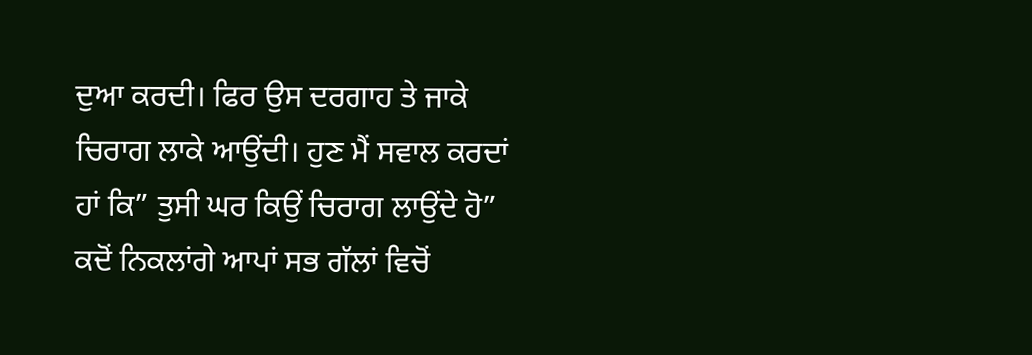ਦੁਆ ਕਰਦੀ। ਫਿਰ ਉਸ ਦਰਗਾਹ ਤੇ ਜਾਕੇ ਚਿਰਾਗ ਲਾਕੇ ਆਉਂਦੀ। ਹੁਣ ਮੈਂ ਸਵਾਲ ਕਰਦਾਂ ਹਾਂ ਕਿ” ਤੁਸੀ ਘਰ ਕਿਉਂ ਚਿਰਾਗ ਲਾਉਂਦੇ ਹੋ” ਕਦੋਂ ਨਿਕਲਾਂਗੇ ਆਪਾਂ ਸਭ ਗੱਲਾਂ ਵਿਚੋਂ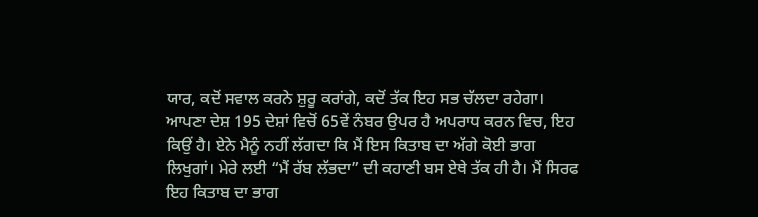ਯਾਰ, ਕਦੋਂ ਸਵਾਲ ਕਰਨੇ ਸ਼ੁਰੂ ਕਰਾਂਗੇ, ਕਦੋਂ ਤੱਕ ਇਹ ਸਭ ਚੱਲਦਾ ਰਹੇਗਾ। ਆਪਣਾ ਦੇਸ਼ 195 ਦੇਸ਼ਾਂ ਵਿਚੋਂ 65ਵੇਂ ਨੰਬਰ ਉਪਰ ਹੈ ਅਪਰਾਧ ਕਰਨ ਵਿਚ, ਇਹ ਕਿਉਂ ਹੈ। ਏਨੇ ਮੈਨੂੰ ਨਹੀਂ ਲੱਗਦਾ ਕਿ ਮੈਂ ਇਸ ਕਿਤਾਬ ਦਾ ਅੱਗੇ ਕੋਈ ਭਾਗ ਲਿਖੁਗਾਂ। ਮੇਰੇ ਲਈ “ਮੈਂ ਰੱਬ ਲੱਭਦਾ” ਦੀ ਕਹਾਣੀ ਬਸ ਏਥੇ ਤੱਕ ਹੀ ਹੈ। ਮੈਂ ਸਿਰਫ ਇਹ ਕਿਤਾਬ ਦਾ ਭਾਗ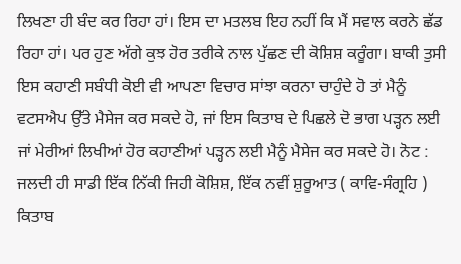ਲਿਖਣਾ ਹੀ ਬੰਦ ਕਰ ਰਿਹਾ ਹਾਂ। ਇਸ ਦਾ ਮਤਲਬ ਇਹ ਨਹੀਂ ਕਿ ਮੈਂ ਸਵਾਲ ਕਰਨੇ ਛੱਡ ਰਿਹਾ ਹਾਂ। ਪਰ ਹੁਣ ਅੱਗੇ ਕੁਝ ਹੋਰ ਤਰੀਕੇ ਨਾਲ ਪੁੱਛਣ ਦੀ ਕੋਸ਼ਿਸ਼ ਕਰੂੰਗਾ। ਬਾਕੀ ਤੁਸੀ ਇਸ ਕਹਾਣੀ ਸਬੰਧੀ ਕੋਈ ਵੀ ਆਪਣਾ ਵਿਚਾਰ ਸਾਂਝਾ ਕਰਨਾ ਚਾਹੁੰਦੇ ਹੋ ਤਾਂ ਮੈਨੂੰ ਵਟਸਐਪ ਉੱਤੇ ਮੈਸੇਜ ਕਰ ਸਕਦੇ ਹੋ, ਜਾਂ ਇਸ ਕਿਤਾਬ ਦੇ ਪਿਛਲੇ ਦੋ ਭਾਗ ਪੜ੍ਹਨ ਲਈ ਜਾਂ ਮੇਰੀਆਂ ਲਿਖੀਆਂ ਹੋਰ ਕਹਾਣੀਆਂ ਪੜ੍ਹਨ ਲਈ ਮੈਨੂੰ ਮੈਸੇਜ ਕਰ ਸਕਦੇ ਹੋ। ਨੋਟ : ਜਲਦੀ ਹੀ ਸਾਡੀ ਇੱਕ ਨਿੱਕੀ ਜਿਹੀ ਕੋਸ਼ਿਸ਼, ਇੱਕ ਨਵੀਂ ਸ਼ੁਰੂਆਤ ( ਕਾਵਿ-ਸੰਗ੍ਰਹਿ ) ਕਿਤਾਬ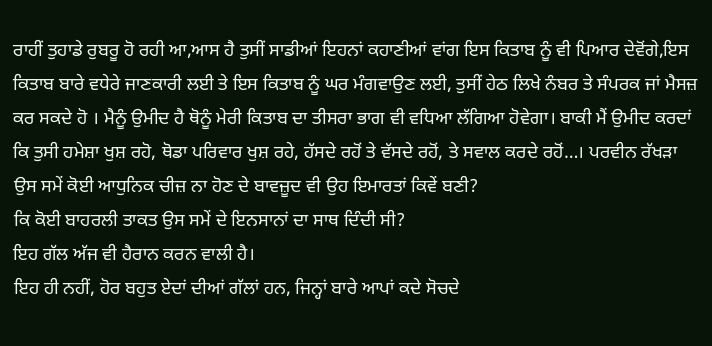ਰਾਹੀਂ ਤੁਹਾਡੇ ਰੁਬਰੂ ਹੋ ਰਹੀ ਆ,ਆਸ ਹੈ ਤੁਸੀਂ ਸਾਡੀਆਂ ਇਹਨਾਂ ਕਹਾਣੀਆਂ ਵਾਂਗ ਇਸ ਕਿਤਾਬ ਨੂੰ ਵੀ ਪਿਆਰ ਦੇਵੋਂਗੇ,ਇਸ ਕਿਤਾਬ ਬਾਰੇ ਵਧੇਰੇ ਜਾਣਕਾਰੀ ਲਈ ਤੇ ਇਸ ਕਿਤਾਬ ਨੂੰ ਘਰ ਮੰਗਵਾਉਣ ਲਈ, ਤੁਸੀਂ ਹੇਠ ਲਿਖੇ ਨੰਬਰ ਤੇ ਸੰਪਰਕ ਜਾਂ ਮੈਸਜ਼ ਕਰ ਸਕਦੇ ਹੋ । ਮੈਨੂੰ ਉਮੀਦ ਹੈ ਥੋਨੂੰ ਮੇਰੀ ਕਿਤਾਬ ਦਾ ਤੀਸਰਾ ਭਾਗ ਵੀ ਵਧਿਆ ਲੱਗਿਆ ਹੋਵੇਗਾ। ਬਾਕੀ ਮੈਂ ਉਮੀਦ ਕਰਦਾਂ ਕਿ ਤੁਸੀ ਹਮੇਸ਼ਾ ਖੁਸ਼ ਰਹੋ, ਥੋਡਾ ਪਰਿਵਾਰ ਖੁਸ਼ ਰਹੇ, ਹੱਸਦੇ ਰਹੋਂ ਤੇ ਵੱਸਦੇ ਰਹੋਂ, ਤੇ ਸਵਾਲ ਕਰਦੇ ਰਹੋਂ…। ਪਰਵੀਨ ਰੱਖੜਾ
ਉਸ ਸਮੇਂ ਕੋਈ ਆਧੁਨਿਕ ਚੀਜ਼ ਨਾ ਹੋਣ ਦੇ ਬਾਵਜ਼ੂਦ ਵੀ ਉਹ ਇਮਾਰਤਾਂ ਕਿਵੇਂ ਬਣੀ?
ਕਿ ਕੋਈ ਬਾਹਰਲੀ ਤਾਕਤ ਉਸ ਸਮੇਂ ਦੇ ਇਨਸਾਨਾਂ ਦਾ ਸਾਥ ਦਿੰਦੀ ਸੀ?
ਇਹ ਗੱਲ ਅੱਜ ਵੀ ਹੈਰਾਨ ਕਰਨ ਵਾਲੀ ਹੈ।
ਇਹ ਹੀ ਨਹੀਂ, ਹੋਰ ਬਹੁਤ ਏਦਾਂ ਦੀਆਂ ਗੱਲਾਂ ਹਨ, ਜਿਨ੍ਹਾਂ ਬਾਰੇ ਆਪਾਂ ਕਦੇ ਸੋਚਦੇ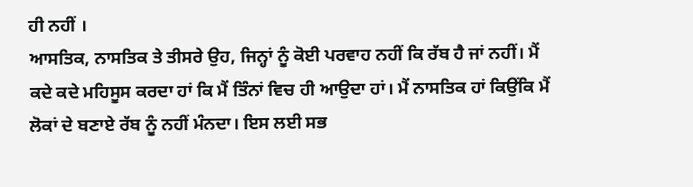ਹੀ ਨਹੀਂ ।
ਆਸਤਿਕ, ਨਾਸਤਿਕ ਤੇ ਤੀਸਰੇ ਉਹ, ਜਿਨ੍ਹਾਂ ਨੂੰ ਕੋਈ ਪਰਵਾਹ ਨਹੀਂ ਕਿ ਰੱਬ ਹੈ ਜਾਂ ਨਹੀਂ। ਮੈਂ ਕਦੇ ਕਦੇ ਮਹਿਸੂਸ ਕਰਦਾ ਹਾਂ ਕਿ ਮੈਂ ਤਿੰਨਾਂ ਵਿਚ ਹੀ ਆਉਦਾ ਹਾਂ। ਮੈਂ ਨਾਸਤਿਕ ਹਾਂ ਕਿਉਂਕਿ ਮੈਂ ਲੋਕਾਂ ਦੇ ਬਣਾਏ ਰੱਬ ਨੂੰ ਨਹੀਂ ਮੰਨਦਾ। ਇਸ ਲਈ ਸਭ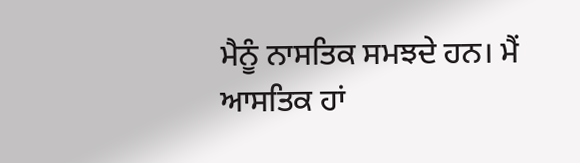ਮੈਨੂੰ ਨਾਸਤਿਕ ਸਮਝਦੇ ਹਨ। ਮੈਂ ਆਸਤਿਕ ਹਾਂ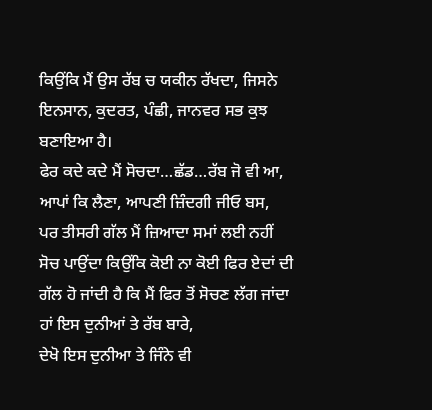ਕਿਉਂਕਿ ਮੈਂ ਉਸ ਰੱਬ ਚ ਯਕੀਨ ਰੱਖਦਾ, ਜਿਸਨੇ ਇਨਸਾਨ, ਕੁਦਰਤ, ਪੰਛੀ, ਜਾਨਵਰ ਸਭ ਕੁਝ ਬਣਾਇਆ ਹੈ।
ਫੇਰ ਕਦੇ ਕਦੇ ਮੈਂ ਸੋਚਦਾ…ਛੱਡ…ਰੱਬ ਜੋ ਵੀ ਆ, ਆਪਾਂ ਕਿ ਲੈਣਾ, ਆਪਣੀ ਜ਼ਿੰਦਗੀ ਜੀਓ ਬਸ,
ਪਰ ਤੀਸਰੀ ਗੱਲ ਮੈਂ ਜ਼ਿਆਦਾ ਸਮਾਂ ਲਈ ਨਹੀਂ ਸੋਚ ਪਾਉਂਦਾ ਕਿਉਂਕਿ ਕੋਈ ਨਾ ਕੋਈ ਫਿਰ ਏਦਾਂ ਦੀ ਗੱਲ ਹੋ ਜਾਂਦੀ ਹੈ ਕਿ ਮੈਂ ਫਿਰ ਤੋਂ ਸੋਚਣ ਲੱਗ ਜਾਂਦਾ ਹਾਂ ਇਸ ਦੁਨੀਆਂ ਤੇ ਰੱਬ ਬਾਰੇ,
ਦੇਖੋ ਇਸ ਦੁਨੀਆ ਤੇ ਜਿੰਨੇ ਵੀ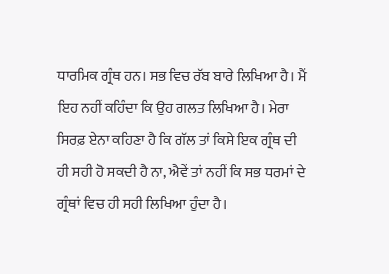ਧਾਰਮਿਕ ਗ੍ਰੰਥ ਹਨ। ਸਭ ਵਿਚ ਰੱਬ ਬਾਰੇ ਲਿਖਿਆ ਹੈ। ਮੈਂ ਇਹ ਨਹੀਂ ਕਹਿੰਦਾ ਕਿ ਉਹ ਗਲਤ ਲਿਖਿਆ ਹੈ। ਮੇਰਾ ਸਿਰਫ਼ ਏਨਾ ਕਹਿਣਾ ਹੈ ਕਿ ਗੱਲ ਤਾਂ ਕਿਸੇ ਇਕ ਗ੍ਰੰਥ ਦੀ ਹੀ ਸਹੀ ਹੋ ਸਕਦੀ ਹੈ ਨਾ, ਐਵੇਂ ਤਾਂ ਨਹੀਂ ਕਿ ਸਭ ਧਰਮਾਂ ਦੇ ਗ੍ਰੰਥਾਂ ਵਿਚ ਹੀ ਸਹੀ ਲਿਖਿਆ ਹੁੰਦਾ ਹੈ।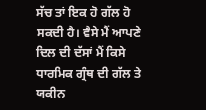ਸੱਚ ਤਾਂ ਇਕ ਹੋ ਗੱਲ ਹੋ ਸਕਦੀ ਹੈ। ਵੈਸੇ ਮੈਂ ਆਪਣੇ ਦਿਲ ਦੀ ਦੱਸਾਂ ਮੈਂ ਕਿਸੇ ਧਾਰਮਿਕ ਗ੍ਰੰਥ ਦੀ ਗੱਲ ਤੇ ਯਕੀਨ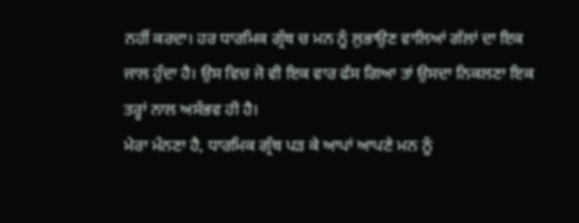ਨਹੀਂ ਕਰਦਾ। ਹਰ ਧਾਰਮਿਕ ਗ੍ਰੰਥ ਚ ਮਨ ਨੂੰ ਲੁਭਾਉਣ ਵਾਲਿਆਂ ਗੱਲਾਂ ਦਾ ਇਕ ਜਾਲ ਹੁੰਦਾ ਹੈ। ਉਸ ਵਿਚ ਜੋ ਵੀ ਇਕ ਵਾਰ ਫੱਸ ਗਿਆ ਤਾਂ ਉਸਦਾ ਨਿਕਲਣਾ ਇਕ ਤਰ੍ਹਾਂ ਨਾਲ ਅਸੰਭਵ ਹੀ ਹੈ।
ਮੇਰਾ ਮੰਨਣਾ ਹੈ, ਧਾਰਮਿਕ ਗ੍ਰੰਥ ਪੜ ਕੇ ਆਪਾਂ ਆਪਣੇ ਮਨ ਨੂੰ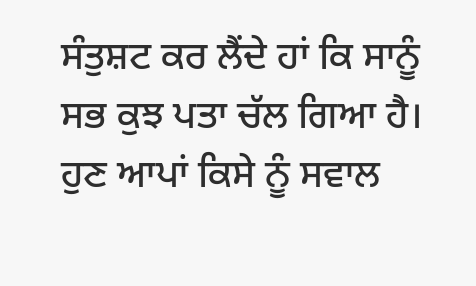ਸੰਤੁਸ਼ਟ ਕਰ ਲੈਂਦੇ ਹਾਂ ਕਿ ਸਾਨੂੰ ਸਭ ਕੁਝ ਪਤਾ ਚੱਲ ਗਿਆ ਹੈ। ਹੁਣ ਆਪਾਂ ਕਿਸੇ ਨੂੰ ਸਵਾਲ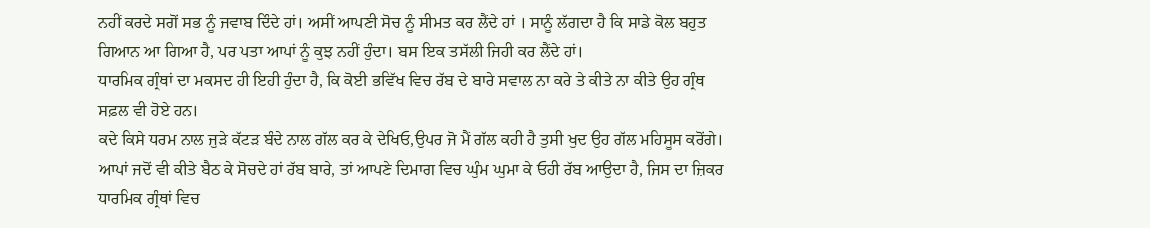ਨਹੀਂ ਕਰਦੇ ਸਗੋਂ ਸਭ ਨੂੰ ਜਵਾਬ ਦਿੰਦੇ ਹਾਂ। ਅਸੀਂ ਆਪਣੀ ਸੋਚ ਨੂੰ ਸੀਮਤ ਕਰ ਲੈਂਦੇ ਹਾਂ । ਸਾਨੂੰ ਲੱਗਦਾ ਹੈ ਕਿ ਸਾਡੇ ਕੋਲ ਬਹੁਤ ਗਿਆਨ ਆ ਗਿਆ ਹੈ, ਪਰ ਪਤਾ ਆਪਾਂ ਨੂੰ ਕੁਝ ਨਹੀਂ ਹੁੰਦਾ। ਬਸ ਇਕ ਤਸੱਲੀ ਜਿਹੀ ਕਰ ਲੈਂਦੇ ਹਾਂ।
ਧਾਰਮਿਕ ਗ੍ਰੰਥਾਂ ਦਾ ਮਕਸਦ ਹੀ ਇਹੀ ਹੁੰਦਾ ਹੈ, ਕਿ ਕੋਈ ਭਵਿੱਖ ਵਿਚ ਰੱਬ ਦੇ ਬਾਰੇ ਸਵਾਲ ਨਾ ਕਰੇ ਤੇ ਕੀਤੇ ਨਾ ਕੀਤੇ ਉਹ ਗ੍ਰੰਥ ਸਫ਼ਲ ਵੀ ਹੋਏ ਹਨ।
ਕਦੇ ਕਿਸੇ ਧਰਮ ਨਾਲ ਜੁੜੇ ਕੱਟੜ ਬੰਦੇ ਨਾਲ ਗੱਲ ਕਰ ਕੇ ਦੇਖਿਓ,ਉਪਰ ਜੋ ਮੈਂ ਗੱਲ ਕਹੀ ਹੈ ਤੁਸੀ ਖੁਦ ਉਹ ਗੱਲ ਮਹਿਸੂਸ ਕਰੋਂਗੇ।
ਆਪਾਂ ਜਦੋਂ ਵੀ ਕੀਤੇ ਬੈਠ ਕੇ ਸੋਚਦੇ ਹਾਂ ਰੱਬ ਬਾਰੇ, ਤਾਂ ਆਪਣੇ ਦਿਮਾਗ ਵਿਚ ਘੁੰਮ ਘੁਮਾ ਕੇ ਓਹੀ ਰੱਬ ਆਉਦਾ ਹੈ, ਜਿਸ ਦਾ ਜ਼ਿਕਰ ਧਾਰਮਿਕ ਗ੍ਰੰਥਾਂ ਵਿਚ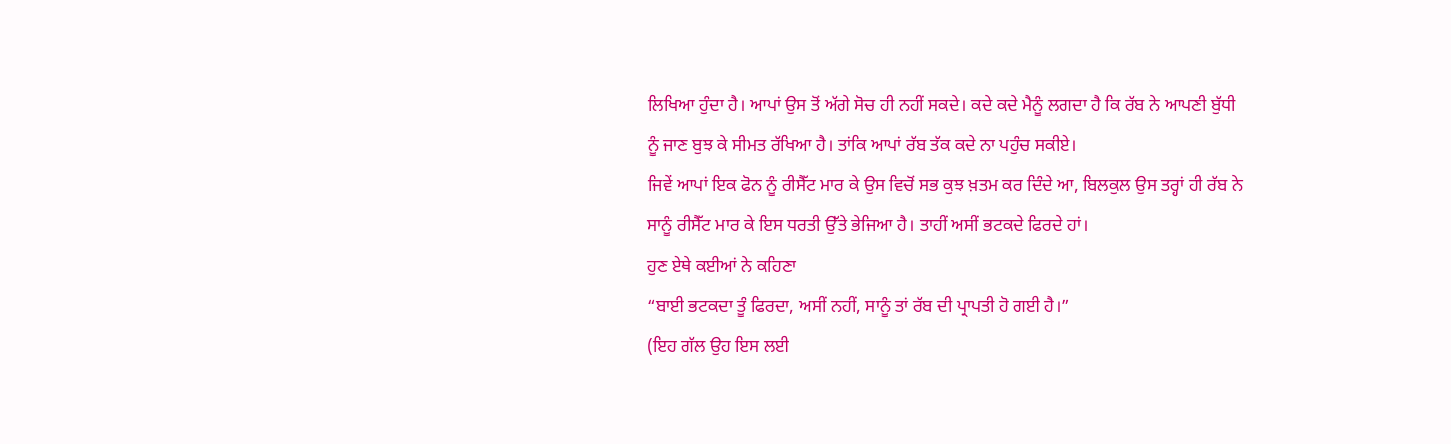ਲਿਖਿਆ ਹੁੰਦਾ ਹੈ। ਆਪਾਂ ਉਸ ਤੋਂ ਅੱਗੇ ਸੋਚ ਹੀ ਨਹੀਂ ਸਕਦੇ। ਕਦੇ ਕਦੇ ਮੈਨੂੰ ਲਗਦਾ ਹੈ ਕਿ ਰੱਬ ਨੇ ਆਪਣੀ ਬੁੱਧੀ ਨੂੰ ਜਾਣ ਬੁਝ ਕੇ ਸੀਮਤ ਰੱਖਿਆ ਹੈ। ਤਾਂਕਿ ਆਪਾਂ ਰੱਬ ਤੱਕ ਕਦੇ ਨਾ ਪਹੁੰਚ ਸਕੀਏ।
ਜਿਵੇਂ ਆਪਾਂ ਇਕ ਫੋਨ ਨੂੰ ਰੀਸੈੱਟ ਮਾਰ ਕੇ ਉਸ ਵਿਚੋਂ ਸਭ ਕੁਝ ਖ਼ਤਮ ਕਰ ਦਿੰਦੇ ਆ, ਬਿਲਕੁਲ ਉਸ ਤਰ੍ਹਾਂ ਹੀ ਰੱਬ ਨੇ ਸਾਨੂੰ ਰੀਸੈੱਟ ਮਾਰ ਕੇ ਇਸ ਧਰਤੀ ਉੱਤੇ ਭੇਜਿਆ ਹੈ। ਤਾਹੀਂ ਅਸੀਂ ਭਟਕਦੇ ਫਿਰਦੇ ਹਾਂ।
ਹੁਣ ਏਥੇ ਕਈਆਂ ਨੇ ਕਹਿਣਾ
“ਬਾਈ ਭਟਕਦਾ ਤੂੰ ਫਿਰਦਾ, ਅਸੀਂ ਨਹੀਂ, ਸਾਨੂੰ ਤਾਂ ਰੱਬ ਦੀ ਪ੍ਰਾਪਤੀ ਹੋ ਗਈ ਹੈ।”
(ਇਹ ਗੱਲ ਉਹ ਇਸ ਲਈ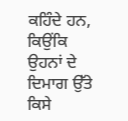ਕਹਿੰਦੇ ਹਨ, ਕਿਉਂਕਿ ਉਹਨਾਂ ਦੇ ਦਿਮਾਗ ਉੱਤੇ ਕਿਸੇ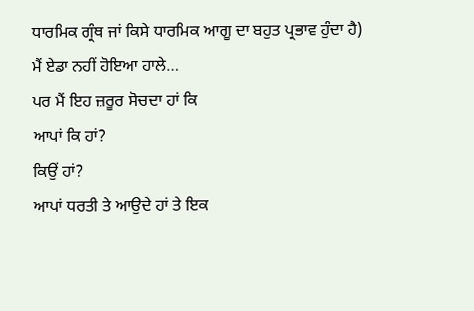ਧਾਰਮਿਕ ਗ੍ਰੰਥ ਜਾਂ ਕਿਸੇ ਧਾਰਮਿਕ ਆਗੂ ਦਾ ਬਹੁਤ ਪ੍ਰਭਾਵ ਹੁੰਦਾ ਹੈ)
ਮੈਂ ਏਡਾ ਨਹੀਂ ਹੋਇਆ ਹਾਲੇ…
ਪਰ ਮੈਂ ਇਹ ਜ਼ਰੂਰ ਸੋਚਦਾ ਹਾਂ ਕਿ
ਆਪਾਂ ਕਿ ਹਾਂ?
ਕਿਉਂ ਹਾਂ?
ਆਪਾਂ ਧਰਤੀ ਤੇ ਆਉਦੇ ਹਾਂ ਤੇ ਇਕ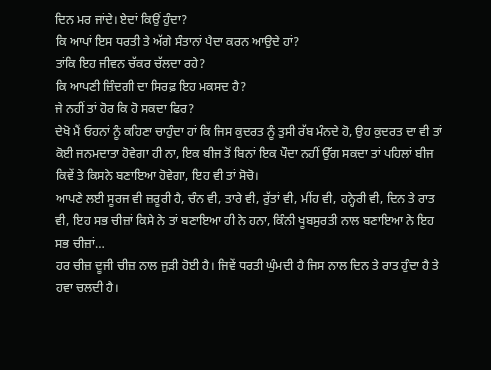ਦਿਨ ਮਰ ਜਾਂਦੇ। ਏਦਾਂ ਕਿਉਂ ਹੁੰਦਾ?
ਕਿ ਆਪਾਂ ਇਸ ਧਰਤੀ ਤੇ ਅੱਗੇ ਸੰਤਾਨਾਂ ਪੈਦਾ ਕਰਨ ਆਉਦੇ ਹਾਂ?
ਤਾਂਕਿ ਇਹ ਜੀਵਨ ਚੱਕਰ ਚੱਲਦਾ ਰਹੇ?
ਕਿ ਆਪਣੀ ਜ਼ਿੰਦਗੀ ਦਾ ਸਿਰਫ਼ ਇਹ ਮਕਸਦ ਹੈ?
ਜੇ ਨਹੀਂ ਤਾਂ ਹੋਰ ਕਿ ਹੋ ਸਕਦਾ ਫਿਰ?
ਦੇਖੋ ਮੈਂ ਓਹਨਾਂ ਨੂੰ ਕਹਿਣਾ ਚਾਹੁੰਦਾ ਹਾਂ ਕਿ ਜਿਸ ਕੁਦਰਤ ਨੂੰ ਤੁਸੀ ਰੱਬ ਮੰਨਦੇ ਹੋ, ਉਹ ਕੁਦਰਤ ਦਾ ਵੀ ਤਾਂ ਕੋਈ ਜਨਮਦਾਤਾ ਹੋਵੇਗਾ ਹੀ ਨਾ, ਇਕ ਬੀਜ ਤੋਂ ਬਿਨਾਂ ਇਕ ਪੌਦਾ ਨਹੀਂ ਉੱਗ ਸਕਦਾ ਤਾਂ ਪਹਿਲਾਂ ਬੀਜ ਕਿਵੇਂ ਤੇ ਕਿਸਨੇ ਬਣਾਇਆ ਹੋਵੇਗਾ, ਇਹ ਵੀ ਤਾਂ ਸੋਚੋ।
ਆਪਣੇ ਲਈ ਸੂਰਜ ਵੀ ਜ਼ਰੂਰੀ ਹੈ, ਚੰਨ ਵੀ, ਤਾਰੇ ਵੀ, ਰੁੱਤਾਂ ਵੀ, ਮੀਂਹ ਵੀ, ਹਨ੍ਹੇਰੀ ਵੀ, ਦਿਨ ਤੇ ਰਾਤ ਵੀ, ਇਹ ਸਭ ਚੀਜ਼ਾਂ ਕਿਸੇ ਨੇ ਤਾਂ ਬਣਾਇਆ ਹੀ ਨੇ ਹਨਾ, ਕਿੰਨੀ ਖੂਬਸੁਰਤੀ ਨਾਲ ਬਣਾਇਆ ਨੇ ਇਹ ਸਭ ਚੀਜ਼ਾਂ…
ਹਰ ਚੀਜ਼ ਦੂਜੀ ਚੀਜ਼ ਨਾਲ ਜੁੜੀ ਹੋਈ ਹੈ। ਜਿਵੇਂ ਧਰਤੀ ਘੁੰਮਦੀ ਹੈ ਜਿਸ ਨਾਲ ਦਿਨ ਤੇ ਰਾਤ ਹੁੰਦਾ ਹੈ ਤੇ ਹਵਾ ਚਲਦੀ ਹੈ।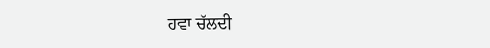ਹਵਾ ਚੱਲਦੀ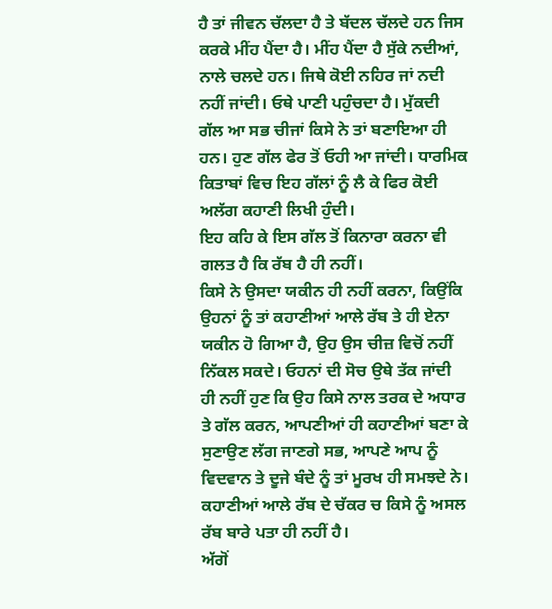ਹੈ ਤਾਂ ਜੀਵਨ ਚੱਲਦਾ ਹੈ ਤੇ ਬੱਦਲ ਚੱਲਦੇ ਹਨ ਜਿਸ ਕਰਕੇ ਮੀਂਹ ਪੈਂਦਾ ਹੈ। ਮੀਂਹ ਪੈਂਦਾ ਹੈ ਸੁੱਕੇ ਨਦੀਆਂ, ਨਾਲੇ ਚਲਦੇ ਹਨ। ਜਿਥੇ ਕੋਈ ਨਹਿਰ ਜਾਂ ਨਦੀ ਨਹੀਂ ਜਾਂਦੀ। ਓਥੇ ਪਾਣੀ ਪਹੁੰਚਦਾ ਹੈ। ਮੁੱਕਦੀ ਗੱਲ ਆ ਸਭ ਚੀਜਾਂ ਕਿਸੇ ਨੇ ਤਾਂ ਬਣਾਇਆ ਹੀ ਹਨ। ਹੁਣ ਗੱਲ ਫੇਰ ਤੋਂ ਓਹੀ ਆ ਜਾਂਦੀ। ਧਾਰਮਿਕ ਕਿਤਾਬਾਂ ਵਿਚ ਇਹ ਗੱਲਾਂ ਨੂੰ ਲੈ ਕੇ ਫਿਰ ਕੋਈ ਅਲੱਗ ਕਹਾਣੀ ਲਿਖੀ ਹੁੰਦੀ।
ਇਹ ਕਹਿ ਕੇ ਇਸ ਗੱਲ ਤੋਂ ਕਿਨਾਰਾ ਕਰਨਾ ਵੀ ਗਲਤ ਹੈ ਕਿ ਰੱਬ ਹੈ ਹੀ ਨਹੀਂ।
ਕਿਸੇ ਨੇ ਉਸਦਾ ਯਕੀਨ ਹੀ ਨਹੀਂ ਕਰਨਾ, ਕਿਉਂਕਿ ਉਹਨਾਂ ਨੂੰ ਤਾਂ ਕਹਾਣੀਆਂ ਆਲੇ ਰੱਬ ਤੇ ਹੀ ਏਨਾ ਯਕੀਨ ਹੋ ਗਿਆ ਹੈ, ਉਹ ਉਸ ਚੀਜ਼ ਵਿਚੋਂ ਨਹੀਂ ਨਿੱਕਲ ਸਕਦੇ। ਓਹਨਾਂ ਦੀ ਸੋਚ ਉਥੇ ਤੱਕ ਜਾਂਦੀ ਹੀ ਨਹੀਂ ਹੁਣ ਕਿ ਉਹ ਕਿਸੇ ਨਾਲ ਤਰਕ ਦੇ ਅਧਾਰ ਤੇ ਗੱਲ ਕਰਨ, ਆਪਣੀਆਂ ਹੀ ਕਹਾਣੀਆਂ ਬਣਾ ਕੇ ਸੁਣਾਉਣ ਲੱਗ ਜਾਣਗੇ ਸਭ, ਆਪਣੇ ਆਪ ਨੂੰ ਵਿਦਵਾਨ ਤੇ ਦੂਜੇ ਬੰਦੇ ਨੂੰ ਤਾਂ ਮੂਰਖ ਹੀ ਸਮਝਦੇ ਨੇ।
ਕਹਾਣੀਆਂ ਆਲੇ ਰੱਬ ਦੇ ਚੱਕਰ ਚ ਕਿਸੇ ਨੂੰ ਅਸਲ ਰੱਬ ਬਾਰੇ ਪਤਾ ਹੀ ਨਹੀਂ ਹੈ।
ਅੱਗੋਂ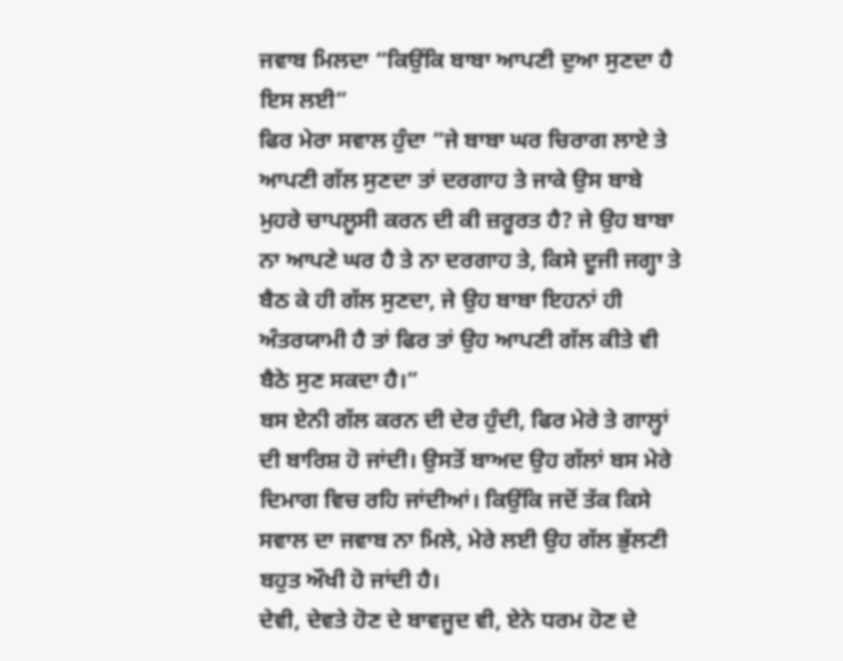ਜਵਾਬ ਮਿਲਦਾ “ਕਿਉਂਕਿ ਬਾਬਾ ਆਪਣੀ ਦੁਆ ਸੁਣਦਾ ਹੈ ਇਸ ਲਈ”
ਫਿਰ ਮੇਰਾ ਸਵਾਲ ਹੁੰਦਾ “ਜੇ ਬਾਬਾ ਘਰ ਚਿਰਾਗ ਲਾਏ ਤੇ ਆਪਣੀ ਗੱਲ ਸੁਣਦਾ ਤਾਂ ਦਰਗਾਹ ਤੇ ਜਾਕੇ ਉਸ ਬਾਬੇ ਮੁਹਰੇ ਚਾਪਲੂਸੀ ਕਰਨ ਦੀ ਕੀ ਜ਼ਰੂਰਤ ਹੈ? ਜੇ ਉਹ ਬਾਬਾ ਨਾ ਆਪਣੇ ਘਰ ਹੈ ਤੇ ਨਾ ਦਰਗਾਹ ਤੇ, ਕਿਸੇ ਦੂਜੀ ਜਗ੍ਹਾ ਤੇ ਬੈਠ ਕੇ ਹੀ ਗੱਲ ਸੁਣਦਾ, ਜੇ ਉਹ ਬਾਬਾ ਇਹਨਾਂ ਹੀ ਅੰਤਰਯਾਮੀ ਹੈ ਤਾਂ ਫਿਰ ਤਾਂ ਉਹ ਆਪਣੀ ਗੱਲ ਕੀਤੇ ਵੀ ਬੈਠੇ ਸੁਣ ਸਕਦਾ ਹੈ।”
ਬਸ ਏਨੀ ਗੱਲ ਕਰਨ ਦੀ ਦੇਰ ਹੁੰਦੀ, ਫਿਰ ਮੇਰੇ ਤੇ ਗਾਲ੍ਹਾਂ ਦੀ ਬਾਰਿਸ਼ ਹੋ ਜਾਂਦੀ। ਉਸਤੋਂ ਬਾਅਦ ਉਹ ਗੱਲਾਂ ਬਸ ਮੇਰੇ ਦਿਮਾਗ ਵਿਚ ਰਹਿ ਜਾਂਦੀਆਂ। ਕਿਉਂਕਿ ਜਦੋਂ ਤੱਕ ਕਿਸੇ ਸਵਾਲ ਦਾ ਜਵਾਬ ਨਾ ਮਿਲੇ, ਮੇਰੇ ਲਈ ਉਹ ਗੱਲ ਭੁੱਲਣੀ ਬਹੁਤ ਔਖੀ ਹੋ ਜਾਂਦੀ ਹੈ।
ਦੇਵੀ, ਦੇਵਤੇ ਹੋਣ ਦੇ ਬਾਵਜੂਦ ਵੀ, ਏਨੇ ਧਰਮ ਹੋਣ ਦੇ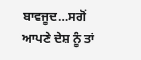ਬਾਵਜੂਦ…ਸਗੋਂ ਆਪਣੇ ਦੇਸ਼ ਨੂੰ ਤਾਂ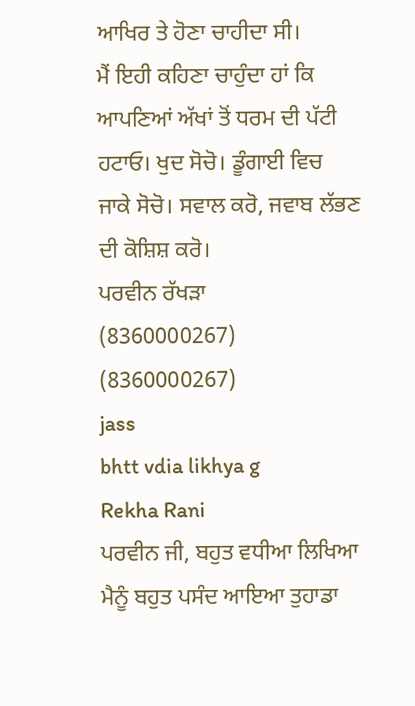ਆਖਿਰ ਤੇ ਹੋਣਾ ਚਾਹੀਦਾ ਸੀ।
ਮੈਂ ਇਹੀ ਕਹਿਣਾ ਚਾਹੁੰਦਾ ਹਾਂ ਕਿ ਆਪਣਿਆਂ ਅੱਖਾਂ ਤੋਂ ਧਰਮ ਦੀ ਪੱਟੀ ਹਟਾਓ। ਖੁਦ ਸੋਚੋ। ਡੂੰਗਾਈ ਵਿਚ ਜਾਕੇ ਸੋਚੋ। ਸਵਾਲ ਕਰੋ, ਜਵਾਬ ਲੱਭਣ ਦੀ ਕੋਸ਼ਿਸ਼ ਕਰੋ।
ਪਰਵੀਨ ਰੱਖੜਾ
(8360000267)
(8360000267)
jass
bhtt vdia likhya g
Rekha Rani
ਪਰਵੀਨ ਜੀ, ਬਹੁਤ ਵਧੀਆ ਲਿਖਿਆ ਮੈਨੂੰ ਬਹੁਤ ਪਸੰਦ ਆਇਆ ਤੁਹਾਡਾ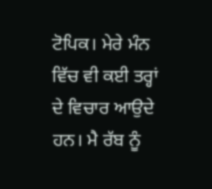ਟੋਪਿਕ। ਮੇਰੇ ਮੰਨ ਵਿੱਚ ਵੀ ਕਈ ਤਰ੍ਹਾਂ ਦੇ ਵਿਚਾਰ ਆਉਦੇ ਹਨ। ਮੈ ਰੱਬ ਨੂੰ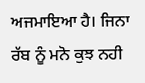ਅਜਮਾਇਆ ਹੈ। ਜਿਨਾ ਰੱਬ ਨੂੰ ਮਨੋ ਕੁਝ ਨਹੀ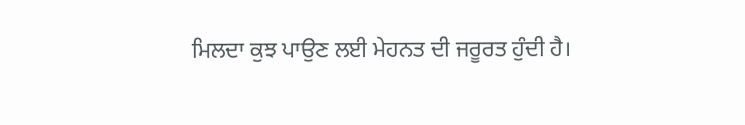ਮਿਲਦਾ ਕੁਝ ਪਾਉਣ ਲਈ ਮੇਹਨਤ ਦੀ ਜਰੂਰਤ ਹੁੰਦੀ ਹੈ।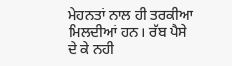ਮੇਹਨਤਾਂ ਨਾਲ ਹੀ ਤਰਕੀਆ ਮਿਲਦੀਆਂ ਹਨ। ਰੱਬ ਪੈਸੇ ਦੇ ਕੇ ਨਹੀ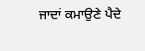ਜਾਦਾਂ ਕਮਾਉਣੇ ਪੈਦੇ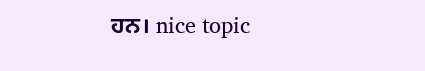ਹਨ। nice topic